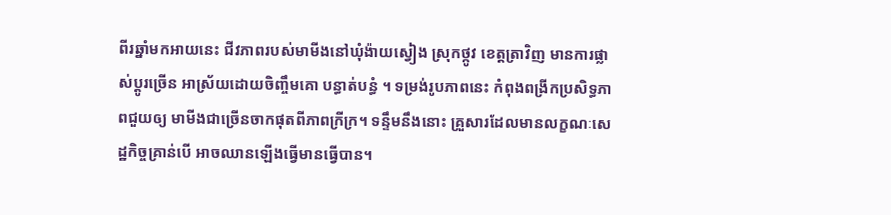ពីរឆ្នាំមកអាយនេះ ជីវភាពរបស់មាមីងនៅឃុំង៉ាយស្វៀង ស្រុកថ្កូវ ខេត្តត្រាវិញ មានការផ្លាស់ប្តូរច្រើន អាស្រ័យដោយចិញ្ចឹមគោ បន្ធាត់បន្ធំ ។ ទម្រង់រូបភាពនេះ កំពុងពង្រីកប្រសិទ្ធភាពជួយឲ្យ មាមីងជាច្រើនចាកផុតពីភាពក្រីក្រ។ ទន្ទឹមនឹងនោះ គ្រួសារដែលមានលក្ខណៈសេដ្ឋកិច្ចគ្រាន់បើ អាចឈានឡើងធ្វើមានធ្វើបាន។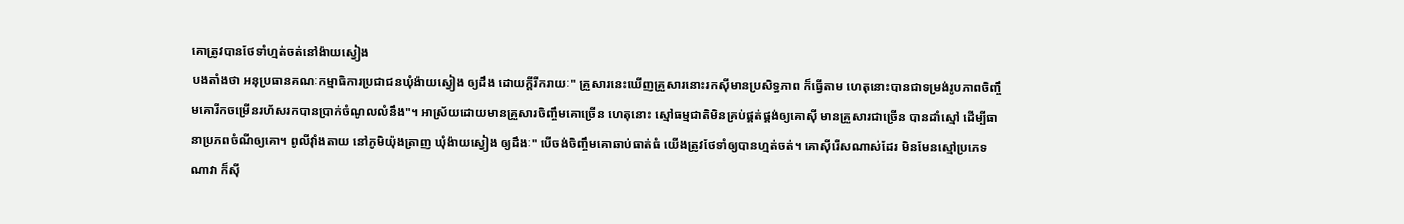គោត្រូវបានថែទាំហ្មត់ចត់នៅង៉ាយស្វៀង
បងតាំងថា អនុប្រធានគណៈកម្មាធិការប្រជាជនឃុំង៉ាយស្វៀង ឲ្យដឹង ដោយក្តីរីករាយៈ" គ្រួសារនេះឃើញគ្រួសារនោះរកស៊ីមានប្រសិទ្ធភាព ក៏ធ្វើតាម ហេតុនោះបានជាទម្រង់រូបភាពចិញ្ចឹមគោរីកចម្រើនរហ័សរកបានប្រាក់ចំណូលលំនឹង"។ អាស្រ័យដោយមានគ្រួសារចិញ្ចឹមគោច្រើន ហេតុនោះ ស្មៅធម្មជាតិមិនគ្រប់ផ្គត់ផ្គង់ឲ្យគោស៊ី មានគ្រួសារជាច្រើន បានដាំស្មៅ ដើម្បីធានាប្រភពចំណីឲ្យគោ។ ពូលីវុាំងតាយ នៅភូមិយ៉ុងត្រាញ ឃុំង៉ាយស្វៀង ឲ្យដឹងៈ" បើចង់ចិញ្ចឹមគោឆាប់ធាត់ធំ យើងត្រូវថែទាំឲ្យបានហ្មត់ចត់។ គោស៊ីរើសណាស់ដែរ មិនមែនស្មៅប្រភេទណាវា ក៏ស៊ី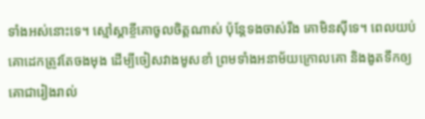ទាំងអស់នោះទេ។ ស្មៅស្គាខ្ចីគោចូលចិត្តណាស់ ប៉ុន្តែទងចាស់រឹង គោមិនស៊ីទេ។ ពេលយប់គោដេកត្រូវតែចងមុង ដើម្បីចៀសវាងមូសខាំ ព្រមទាំងអនាម័យក្រោលគោ និងងូតទឹកឲ្យគោជារៀងរាល់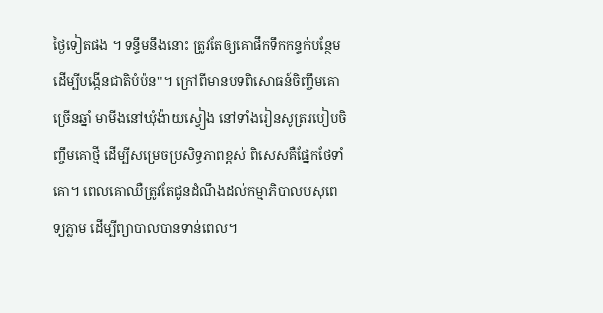ថ្ងៃទៀតផង ។ ទន្ទឹមនឹងនោះ ត្រូវតែឲ្យគោផឹកទឹកកន្ទក់បន្ថែម ដើម្បីបង្កើនជាតិបំប៉ន"។ ក្រៅពីមានបទពិសោធន៍ចិញ្ចឹមគោច្រើនឆ្នាំ មាមីងនៅឃុំង៉ាយស្វៀង នៅទាំងរៀនសូត្ររបៀបចិញ្ចឹមគោថ្មី ដើម្បីសម្រេចប្រសិទ្ធភាពខ្ពស់ ពិសេសគឺផ្នែកថែទាំគោ។ ពេលគោឈឺត្រូវតែជូនដំណឹងដល់កម្មាភិបាលបសុពេទ្យភ្លាម ដើម្បីព្យាបាលបានទាន់ពេល។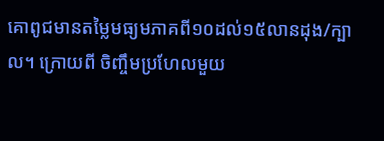គោពូជមានតម្លៃមធ្យមភាគពី១០ដល់១៥លានដុង/ក្បាល។ ក្រោយពី ចិញ្ចឹមប្រហែលមួយ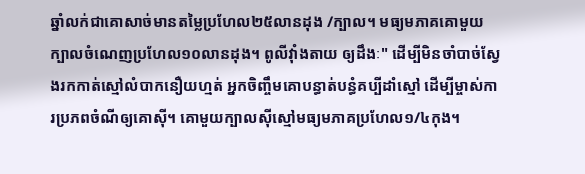ឆ្នាំលក់ជាគោសាច់មានតម្លៃប្រហែល២៥លានដុង /ក្បាល។ មធ្យមភាគគោមួយក្បាលចំណេញប្រហែល១០លានដុង។ ពូលីវុាំងតាយ ឲ្យដឹងៈ" ដើម្បីមិនចាំបាច់ស្វែងរកកាត់ស្មៅលំបាកនឿយហ្មត់ អ្នកចិញ្ចឹមគោបន្ធាត់បន្ធំគប្បីដាំស្មៅ ដើម្បីម្ចាស់ការប្រភពចំណីឲ្យគោស៊ី។ គោមួយក្បាលស៊ីស្មៅមធ្យមភាគប្រហែល១/៤កុង។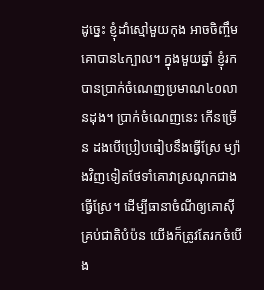ដូច្នេះ ខ្ញុំដាំស្មៅមួយកុង អាចចិញ្ចឹមគោបាន៤ក្បាល។ ក្នុងមួយឆ្នាំ ខ្ញុំរកបានប្រាក់ចំណេញប្រមាណ៤០លានដុង។ ប្រាក់ចំណេញនេះ កើនច្រើន ដងបើប្រៀបធៀបនឹងធ្វើស្រែ ម្យ៉ាងវិញទៀតថែទាំគោវាស្រណុកជាងធ្វើស្រែ។ ដើម្បីធានាចំណីឲ្យគោស៊ីគ្រប់ជាតិបំប៉ន យើងក៏ត្រូវតែរកចំបើង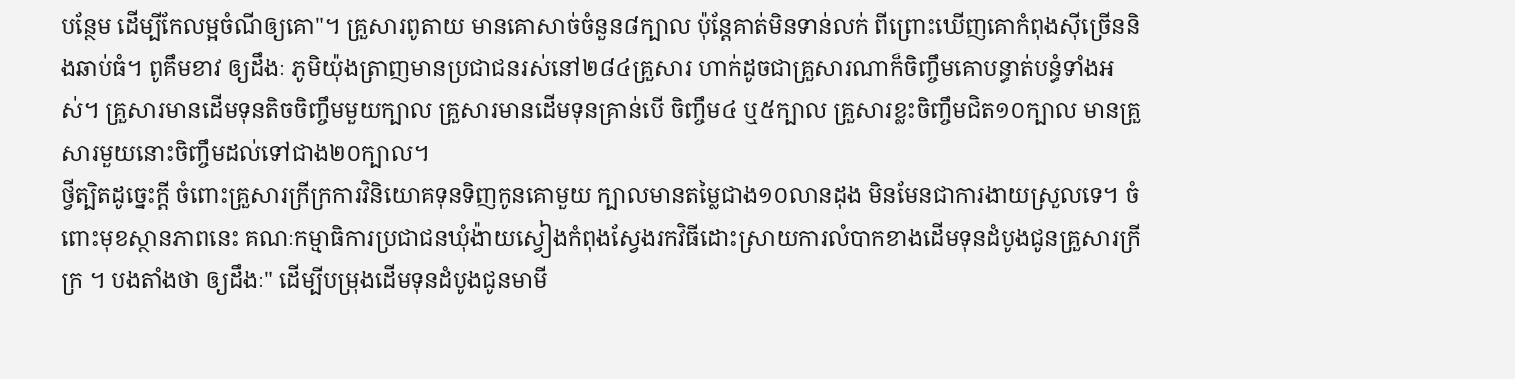បន្ថែម ដើម្បីកែលម្អចំណីឲ្យគោ"។ គ្រួសារពូតាយ មានគោសាច់ចំនួន៨ក្បាល ប៉ុន្តែគាត់មិនទាន់លក់ ពីព្រោះឃើញគោកំពុងស៊ីច្រើននិងឆាប់ធំ។ ពូគឹមខាវ ឲ្យដឹងៈ ភូមិយ៉ុងត្រាញមានប្រជាជនរស់នៅ២៨៤គ្រួសារ ហាក់ដូចជាគ្រួសារណាក៏ចិញ្ចឹមគោបន្ធាត់បន្ធំទាំងអស់។ គ្រួសារមានដើមទុនតិចចិញ្ចឹមមួយក្បាល គ្រួសារមានដើមទុនគ្រាន់បើ ចិញ្ចឹម៤ ឬ៥ក្បាល គ្រួសារខ្លះចិញ្ចឹមជិត១០ក្បាល មានគ្រួសារមួយនោះចិញ្ចឹមដល់ទៅជាង២០ក្បាល។
ថ្វីត្បិតដូច្នេះក្តី ចំពោះគ្រួសារក្រីក្រការវិនិយោគទុនទិញកូនគោមួយ ក្បាលមានតម្លៃជាង១០លានដុង មិនមែនជាការងាយស្រួលទេ។ ចំពោះមុខស្ថានភាពនេះ គណៈកម្មាធិការប្រជាជនឃុំង៉ាយស្វៀងកំពុងស្វែងរកវិធីដោះស្រាយការលំបាកខាងដើមទុនដំបូងជូនគ្រួសារក្រីក្រ ។ បងតាំងថា ឲ្យដឹងៈ" ដើម្បីបម្រុងដើមទុនដំបូងជូនមាមី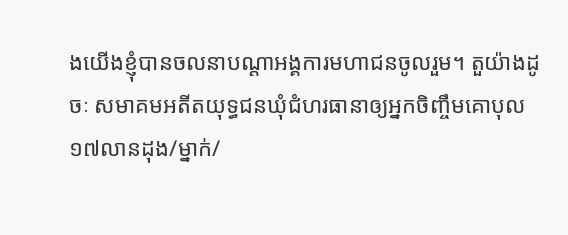ងយើងខ្ញុំបានចលនាបណ្តាអង្គការមហាជនចូលរួម។ តួយ៉ាងដូចៈ សមាគមអតីតយុទ្ធជនឃុំជំហរធានាឲ្យអ្នកចិញ្ចឹមគោបុល១៧លានដុង/ម្នាក់/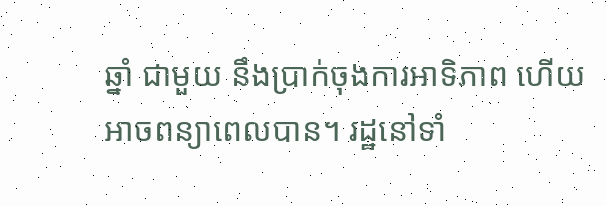ឆ្នាំ ជាមួយ នឹងប្រាក់ចុងការអាទិភាព ហើយអាចពន្យាពេលបាន។ រដ្ឋនៅទាំ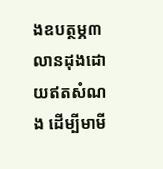ងឧបត្ថម្ភ៣លានដុងដោយឥតសំណង ដើម្បីមាមី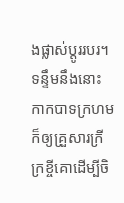ងផ្លាស់ប្តូររបរ។ ទន្ទឹមនឹងនោះ កាកបាទក្រហម ក៏ឲ្យគ្រួសារក្រីក្រខ្ចីគោដើម្បីចិ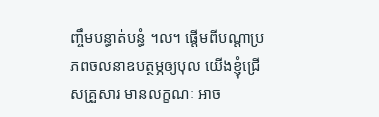ញ្ចឹមបន្ធាត់បន្ធំ ។ល។ ផ្តើមពីបណ្តាប្រភពចលនាឧបត្ថម្ភឲ្យបុល យើងខ្ញុំជ្រើសគ្រួសារ មានលក្ខណៈ អាច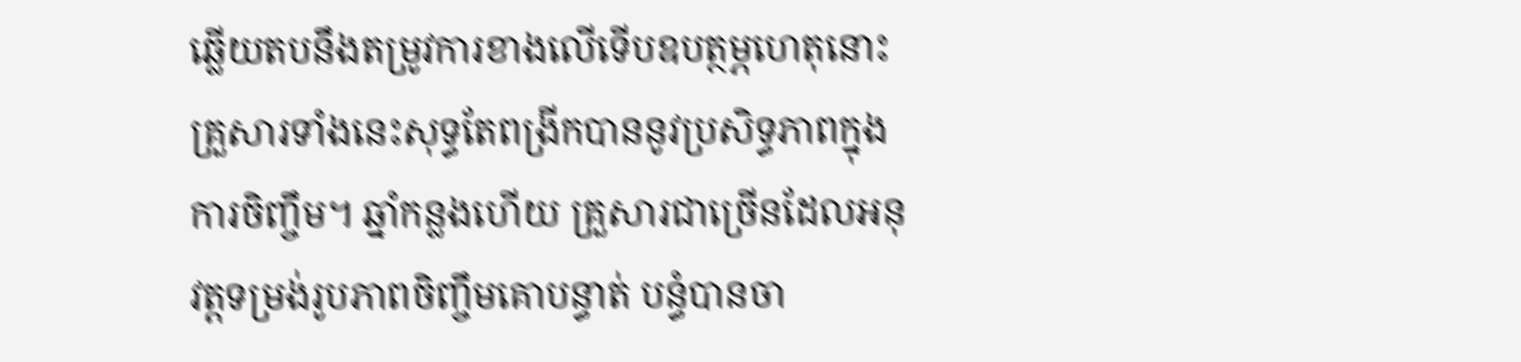ឆ្លើយតបនឹងតម្រូវការខាងលើទើបឧបត្ថម្ភហេតុនោះ គ្រួសារទាំងនេះសុទ្ធតែពង្រីកបាននូវប្រសិទ្ធភាពក្នុងការចិញ្ចឹម។ ឆ្នាំកន្លងហើយ គ្រួសារជាច្រើនដែលអនុវត្តទម្រង់រូបភាពចិញ្ចឹមគោបន្ធាត់ បន្ធំបានចា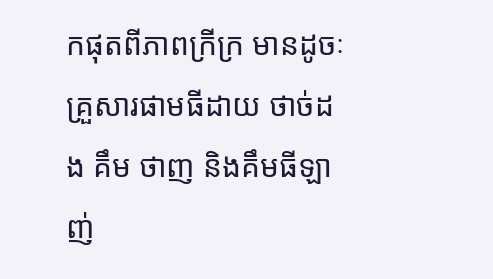កផុតពីភាពក្រីក្រ មានដូចៈ គ្រួសារផាមធីដាយ ថាច់ដង គឹម ថាញ និងគឹមធីឡាញ់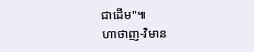ជាដើម"៕
ហាថាញ-វិមាន